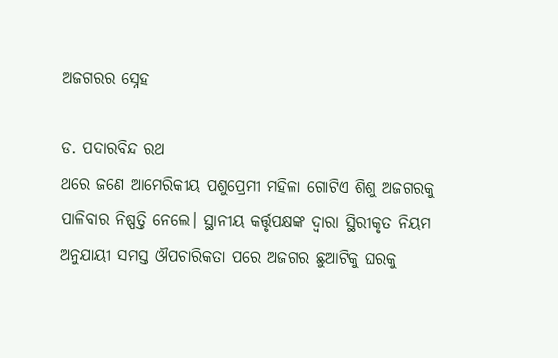ଅଜଗରର ସ୍ନେହ

ଡ. ପଦାରବିନ୍ଦ ରଥ
ଥରେ ଜଣେ ଆମେରିକୀୟ ପଶୁପ୍ରେମୀ ମହିଳା ଗୋଟିଏ ଶିଶୁ ଅଜଗରକୁ ପାଳିବାର ନିଷ୍ପତ୍ତି ନେଲେ। ସ୍ଥାନୀୟ କର୍ତ୍ତୃପକ୍ଷଙ୍କ ଦ୍ୱାରା ସ୍ଥିରୀକୃତ ନିୟମ ଅନୁଯାୟୀ ସମସ୍ତ ଔପଚାରିକତା ପରେ ଅଜଗର ଛୁଆଟିକୁ ଘରକୁ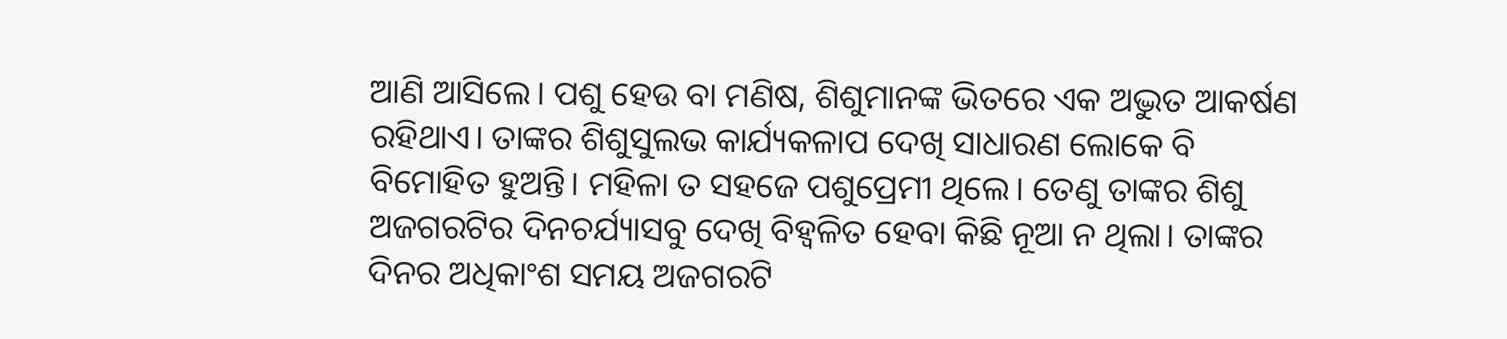ଆଣି ଆସିଲେ। ପଶୁ ହେଉ ବା ମଣିଷ, ଶିଶୁମାନଙ୍କ ଭିତରେ ଏକ ଅଦ୍ଭୁତ ଆକର୍ଷଣ ରହିଥାଏ। ତାଙ୍କର ଶିଶୁସୁଲଭ କାର୍ଯ୍ୟକଳାପ ଦେଖି ସାଧାରଣ ଲୋକେ ବି ବିମୋହିତ ହୁଅନ୍ତି। ମହିଳା ତ ସହଜେ ପଶୁପ୍ରେମୀ ଥିଲେ। ତେଣୁ ତାଙ୍କର ଶିଶୁ ଅଜଗରଟିର ଦିନଚର୍ଯ୍ୟାସବୁ ଦେଖି ବିହ୍ବଳିତ ହେବା କିଛି ନୂଆ ନ ଥିଲା। ତାଙ୍କର ଦିନର ଅଧିକାଂଶ ସମୟ ଅଜଗରଟି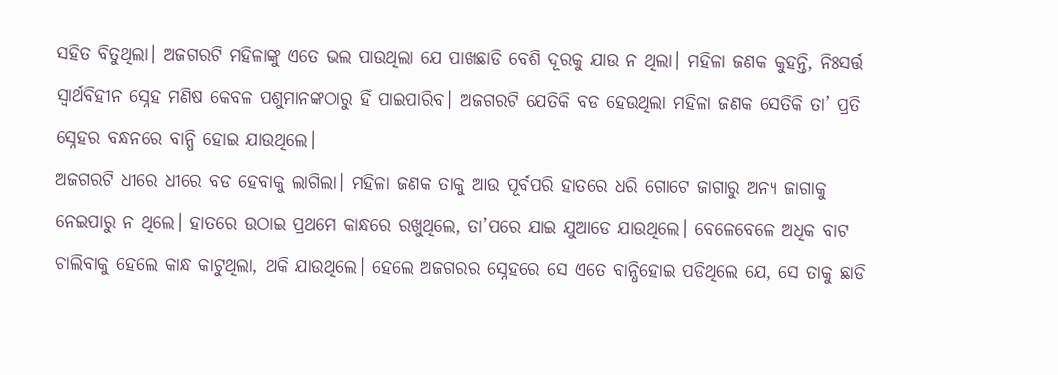ସହିତ ବିତୁଥିଲା। ଅଜଗରଟି ମହିଳାଙ୍କୁ ଏତେ ଭଲ ପାଉଥିଲା ଯେ ପାଖଛାଡି ବେଶି ଦୂରକୁ ଯାଉ ନ ଥିଲା। ମହିଳା ଜଣକ କୁହନ୍ତି, ନିଃସର୍ତ୍ତ ସ୍ବାର୍ଥବିହୀନ ସ୍ନେହ ମଣିଷ କେବଳ ପଶୁମାନଙ୍କଠାରୁ ହିଁ ପାଇପାରିବ। ଅଜଗରଟି ଯେତିକି ବଡ ହେଉଥିଲା ମହିଳା ଜଣକ ସେତିକି ତା’ ପ୍ରତି ସ୍ନେହର ବନ୍ଧନରେ ବାନ୍ଧି ହୋଇ ଯାଉଥିଲେ।
ଅଜଗରଟି ଧୀରେ ଧୀରେ ବଡ ହେବାକୁ ଲାଗିଲା। ମହିଳା ଜଣକ ତାକୁ ଆଉ ପୂର୍ବପରି ହାତରେ ଧରି ଗୋଟେ ଜାଗାରୁ ଅନ୍ୟ ଜାଗାକୁ ନେଇପାରୁ ନ ଥିଲେ। ହାତରେ ଉଠାଇ ପ୍ରଥମେ କାନ୍ଧରେ ରଖୁଥିଲେ, ତା’ପରେ ଯାଇ ଯୁଆଡେ ଯାଉଥିଲେ। ବେଳେବେଳେ ଅଧିକ ବାଟ ଚାଲିବାକୁ ହେଲେ କାନ୍ଧ କାଟୁଥିଲା, ଥକି ଯାଉଥିଲେ। ହେଲେ ଅଜଗରର ସ୍ନେହରେ ସେ ଏତେ ବାନ୍ଧିହୋଇ ପଡିଥିଲେ ଯେ, ସେ ତାକୁ ଛାଡି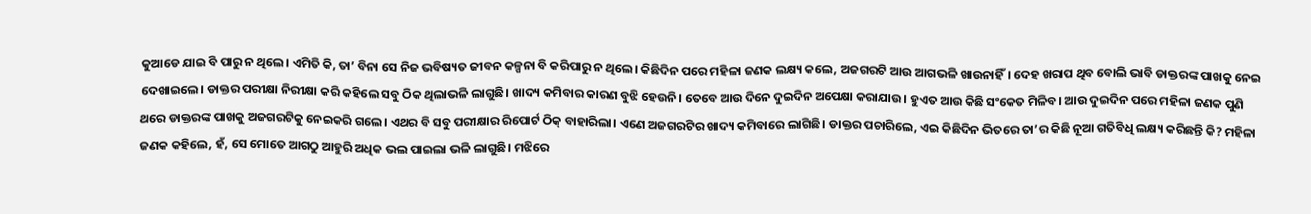କୁଆଡେ ଯାଇ ବି ପାରୁ ନ ଥିଲେ। ଏମିତି କି, ତା’ ବିନା ସେ ନିଜ ଭବିଷ୍ୟତ ଜୀବନ କଳ୍ପନା ବି କରିପାରୁ ନ ଥିଲେ। କିଛିଦିନ ପରେ ମହିଳା ଜଣକ ଲକ୍ଷ୍ୟ କଲେ, ଅଜଗରଟି ଆଉ ଆଗଭଳି ଖାଉନାହିଁ। ଦେହ ଖରାପ ଥିବ ବୋଲି ଭାବି ଡାକ୍ତରଙ୍କ ପାଖକୁ ନେଇ ଦେଖାଇଲେ। ଡାକ୍ତର ପରୀକ୍ଷା ନିରୀକ୍ଷା କରି କହିଲେ ସବୁ ଠିକ ଥିଲାଭଳି ଲାଗୁଛି। ଖାଦ୍ୟ କମିବାର କାରଣ ବୁଝି ହେଉନି। ତେବେ ଆଉ ଦିନେ ଦୁଇଦିନ ଅପେକ୍ଷା କରାଯାଉ। ହୁଏତ ଆଉ କିଛି ସଂକେତ ମିଳିବ। ଆଉ ଦୁଇଦିନ ପରେ ମହିଳା ଜଣକ ପୁଣି ଥରେ ଡାକ୍ତରଙ୍କ ପାଖକୁ ଅଜଗରଟିକୁ ନେଇକରି ଗଲେ। ଏଥର ବି ସବୁ ପରୀକ୍ଷାର ରିପୋର୍ଟ ଠିକ୍‌ ବାହାରିଲା। ଏଣେ ଅଜଗରଟିର ଖାଦ୍ୟ କମିବାରେ ଲାଗିଛି। ଡାକ୍ତର ପଚାରିଲେ, ଏଇ କିଛିଦିନ ଭିତରେ ତା’ର କିଛି ନୂଆ ଗତିବିଧି ଲକ୍ଷ୍ୟ କରିଛନ୍ତି କି? ମହିଳା ଜଣକ କହିଲେ, ହଁ, ସେ ମୋତେ ଆଗଠୁ ଆହୁରି ଅଧିକ ଭଲ ପାଇଲା ଭଳି ଲାଗୁଛି। ମଝିରେ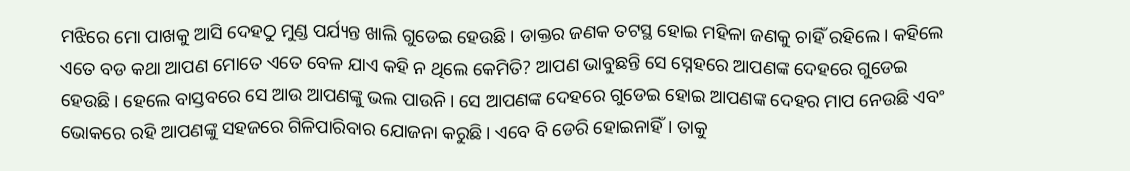ମଝିରେ ମୋ ପାଖକୁ ଆସି ଦେହଠୁ ମୁଣ୍ଡ ପର୍ଯ୍ୟନ୍ତ ଖାଲି ଗୁଡେଇ ହେଉଛି। ଡାକ୍ତର ଜଣକ ତଟସ୍ଥ ହୋଇ ମହିଳା ଜଣକୁ ଚାହିଁ ରହିଲେ। କହିଲେ ଏତେ ବଡ କଥା ଆପଣ ମୋତେ ଏତେ ବେଳ ଯାଏ କହି ନ ଥିଲେ କେମିତି? ଆପଣ ଭାବୁଛନ୍ତି ସେ ସ୍ନେହରେ ଆପଣଙ୍କ ଦେହରେ ଗୁଡେଇ ହେଉଛି। ହେଲେ ବାସ୍ତବରେ ସେ ଆଉ ଆପଣଙ୍କୁ ଭଲ ପାଉନି। ସେ ଆପଣଙ୍କ ଦେହରେ ଗୁଡେଇ ହୋଇ ଆପଣଙ୍କ ଦେହର ମାପ ନେଉଛି ଏବଂ ଭୋକରେ ରହି ଆପଣଙ୍କୁ ସହଜରେ ଗିଳିପାରିବାର ଯୋଜନା କରୁଛି। ଏବେ ବି ଡେରି ହୋଇନାହିଁ। ତାକୁ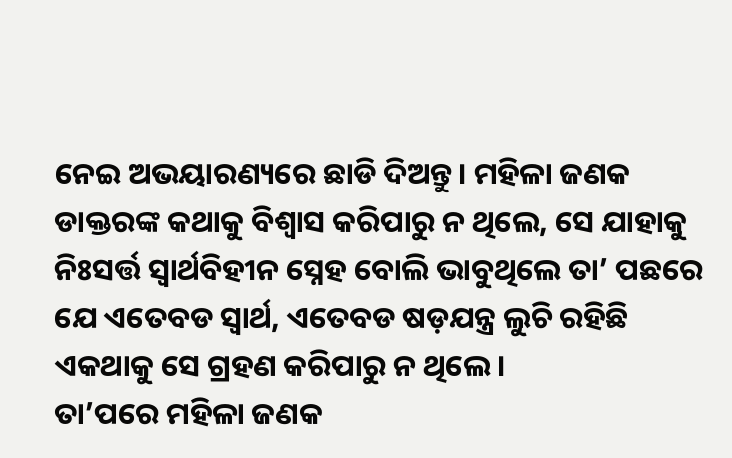ନେଇ ଅଭୟାରଣ୍ୟରେ ଛାଡି ଦିଅନ୍ତୁ। ମହିଳା ଜଣକ ଡାକ୍ତରଙ୍କ କଥାକୁ ବିଶ୍ୱାସ କରିପାରୁ ନ ଥିଲେ, ସେ ଯାହାକୁ ନିଃସର୍ତ୍ତ ସ୍ବାର୍ଥବିହୀନ ସ୍ନେହ ବୋଲି ଭାବୁଥିଲେ ତା’ ପଛରେ ଯେ ଏତେବଡ ସ୍ବାର୍ଥ, ଏତେବଡ ଷଡ଼ଯନ୍ତ୍ର ଲୁଚି ରହିଛି ଏକଥାକୁ ସେ ଗ୍ରହଣ କରିପାରୁ ନ ଥିଲେ।
ତା’ପରେ ମହିଳା ଜଣକ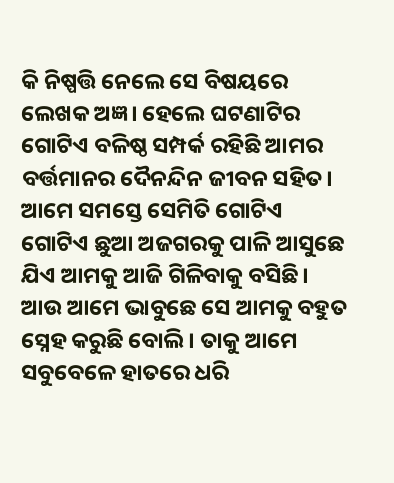କି ନିଷ୍ପତ୍ତି ନେଲେ ସେ ବିଷୟରେ ଲେଖକ ଅଜ୍ଞ। ହେଲେ ଘଟଣାଟିର ଗୋଟିଏ ବଳିଷ୍ଠ ସମ୍ପର୍କ ରହିଛି ଆମର ବର୍ତ୍ତମାନର ଦୈନନ୍ଦିନ ଜୀବନ ସହିତ। ଆମେ ସମସ୍ତେ ସେମିତି ଗୋଟିଏ ଗୋଟିଏ ଛୁଆ ଅଜଗରକୁ ପାଳି ଆସୁଛେ ଯିଏ ଆମକୁ ଆଜି ଗିଳିବାକୁ ବସିଛି। ଆଉ ଆମେ ଭାବୁଛେ ସେ ଆମକୁ ବହୁତ ସ୍ନେହ କରୁଛି ବୋଲି। ତାକୁ ଆମେ ସବୁବେଳେ ହାତରେ ଧରି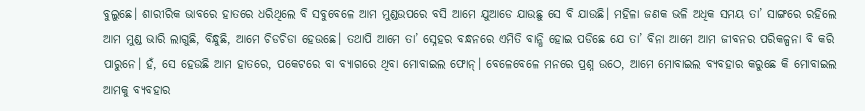ବୁଲୁଛେ। ଶାରୀରିକ ଭାବରେ ହାତରେ ଧରିଥିଲେ ବି ସବୁବେଳେ ଆମ ମୁଣ୍ଡଉପରେ ବସି ଆମେ ଯୁଆଡେ ଯାଉଛୁ ସେ ବି ଯାଉଛି। ମହିଳା ଜଣକ ଭଳି ଅଧିକ ସମୟ ତା’ ସାଙ୍ଗରେ ରହିଲେ ଆମ ମୁଣ୍ଡ ଭାରି ଲାଗୁଛି, ବିନ୍ଧୁଛି, ଆମେ ଚିଡଚିଡା ହେଉଛେ। ତଥାପି ଆମେ ତା’ ସ୍ନେହର ବନ୍ଧନରେ ଏମିତି ବାନ୍ଧି ହୋଇ ପଡିଛେ ଯେ ତା’ ବିନା ଆମେ ଆମ ଜୀବନର ପରିକଳ୍ପନା ବି କରି ପାରୁନେ। ହଁ, ସେ ହେଉଛି ଆମ ହାତରେ, ପକେଟରେ ବା ବ୍ୟାଗରେ ଥିବା ମୋବାଇଲ ଫୋନ୍‌। ବେଳେବେଳେ ମନରେ ପ୍ରଶ୍ନ ଉଠେ, ଆମେ ମୋବାଇଲ ବ୍ୟବହାର କରୁଛେ କି ମୋବାଇଲ ଆମକୁ ବ୍ୟବହାର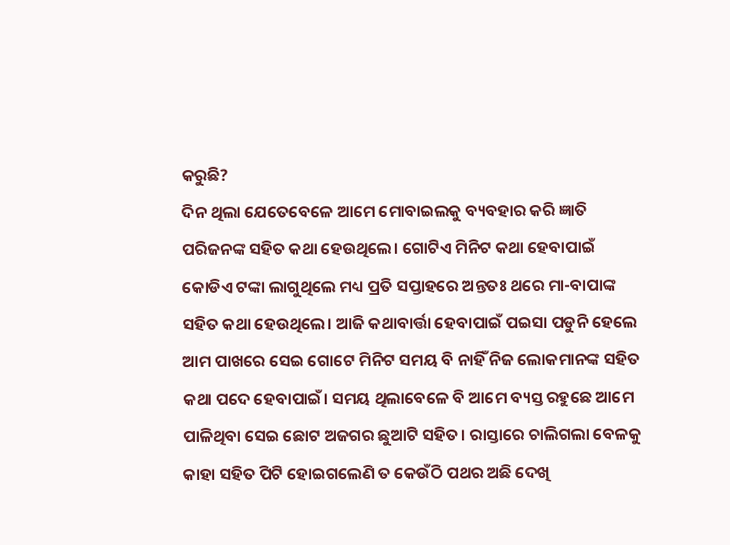କରୁଛି?
ଦିନ ଥିଲା ଯେତେବେଳେ ଆମେ ମୋବାଇଲକୁ ବ୍ୟବହାର କରି ଜ୍ଞାତି ପରିଜନଙ୍କ ସହିତ କଥା ହେଉଥିଲେ। ଗୋଟିଏ ମିନିଟ କଥା ହେବାପାଇଁ କୋଡିଏ ଟଙ୍କା ଲାଗୁଥିଲେ ମଧ୍ୟ ପ୍ରତି ସପ୍ତାହରେ ଅନ୍ତତଃ ଥରେ ମା-ବାପାଙ୍କ ସହିତ କଥା ହେଉଥିଲେ। ଆଜି କଥାବାର୍ତ୍ତା ହେବାପାଇଁ ପଇସା ପଡୁନି ହେଲେ ଆମ ପାଖରେ ସେଇ ଗୋଟେ ମିନିଟ ସମୟ ବି ନାହିଁ ନିଜ ଲୋକମାନଙ୍କ ସହିତ କଥା ପଦେ ହେବାପାଇଁ। ସମୟ ଥିଲାବେଳେ ବି ଆମେ ବ୍ୟସ୍ତ ରହୁଛେ ଆମେ ପାଳିଥିବା ସେଇ ଛୋଟ ଅଜଗର ଛୁଆଟି ସହିତ। ରାସ୍ତାରେ ଚାଲିଗଲା ବେଳକୁ କାହା ସହିତ ପିଟି ହୋଇଗଲେଣି ତ କେଉଁଠି ପଥର ଅଛି ଦେଖି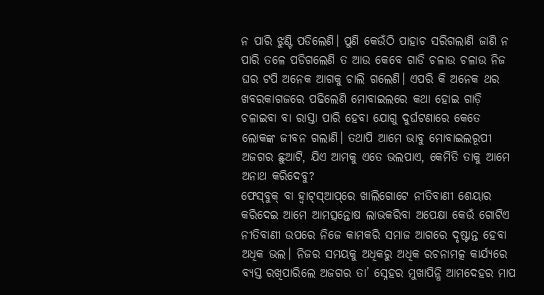ନ ପାରି ଝୁଣ୍ଟି ପଡିଲେଣି। ପୁଣି କେଉଁଠି ପାହାଚ ସରିଗଲାଣି ଜାଣି ନ ପାରି ତଳେ ପଡିଗଲେଣି ତ ଆଉ କେବେ ଗାଡି ଚଳାଉ ଚଳାଉ ନିଜ ଘର ଟପି ଅନେକ ଆଗକୁ ଚାଲି ଗଲେଣି। ଏପରି କି ଅନେକ ଥର ଖବରକାଗଜରେ ପଢିଲେଣି ମୋବାଇଲରେ କଥା ହୋଇ ଗାଡ଼ି ଚଳାଇବା ବା ରାସ୍ତା ପାରି ହେବା ଯୋଗୁ ଦୁର୍ଘଟଣାରେ କେତେ ଲୋକଙ୍କ ଜୀବନ ଗଲାଣି। ତଥାପି ଆମେ ଭାବୁ ମୋବାଇଲରୂପୀ ଅଜଗର ଛୁଆଟି, ଯିଏ ଆମକୁ ଏତେ ଭଲପାଏ, କେମିତି ତାକୁ ଆମେ ଅନାଥ କରିଦେବୁ?
ଫେସ୍‌ବୁକ୍‌ ବା ହ୍ବାଟ୍‌ସ୍‌ଆପ୍‌ରେ ଖାଲିଗୋଟେ ନୀତିବାଣୀ ଶେୟାର କରିଦେଇ ଆମେ ଆମତ୍ସନ୍ତୋଷ ଲାଭକରିବା ଅପେକ୍ଷା କେଉଁ ଗୋଟିଏ ନୀତିବାଣୀ ଉପରେ ନିଜେ କାମକରି ସମାଜ ଆଗରେ ଦୃଷ୍ଟାନ୍ତ ହେବା ଅଧିକ ଭଲ। ନିଜର ସମୟକୁ ଅଧିକରୁ ଅଧିକ ରଚନାମତ୍କ କାର୍ଯ୍ୟରେ ବ୍ୟସ୍ତ ରଖିପାରିଲେ ଅଜଗର ତା’ ସ୍ନେହର ମୁଖାପିନ୍ଧି ଆମଦେହର ମାପ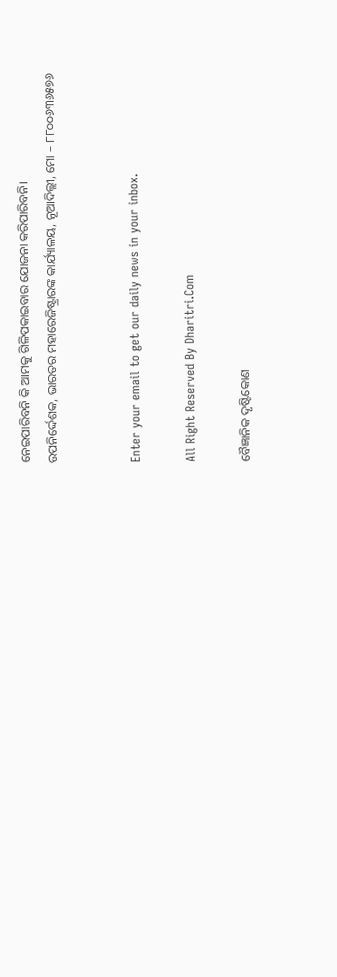ନେଇପାରିବନି କି ଆମକୁ ଗିଳିପକାଇବାର ଯୋଜନା କରିପାରିବନି।
ଉପନିର୍ଦ୍ଦେଶକ, ଭାରତର ମହାରେଜିଷ୍ଟ୍ରାରଙ୍କ କାର୍ଯ୍ୟାଳୟ, ନୂଆଦିଲ୍ଲୀ, ମୋ – ୮୮୦୦୬୩୬୫୭୬


Enter your email to get our daily news in your inbox.

All Right Reserved By Dharitri.Com

ବୈଜ୍ଞାନିକ ଦୃଷ୍ଟିକୋଣ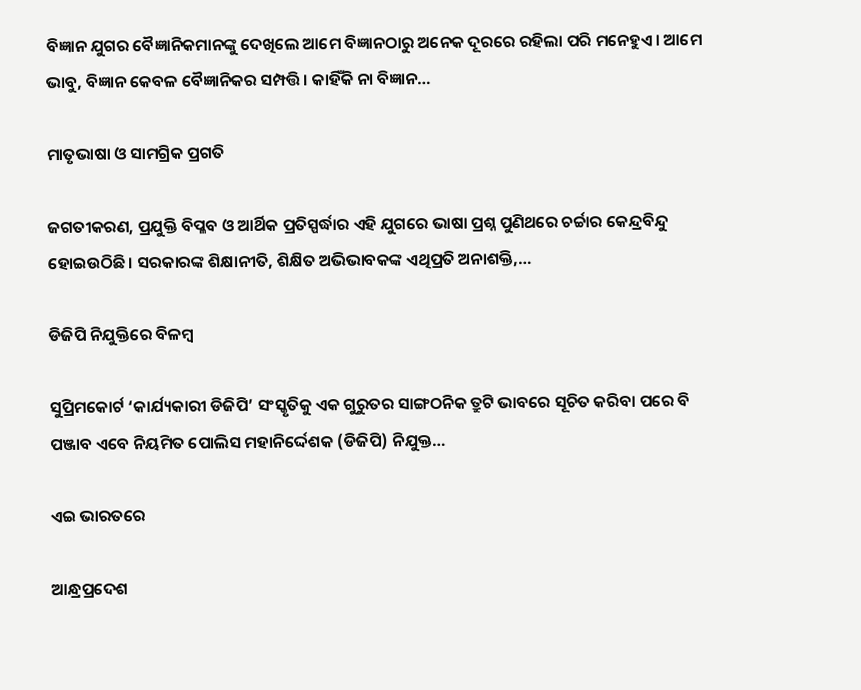ବିଜ୍ଞାନ ଯୁଗର ବୈଜ୍ଞାନିକମାନଙ୍କୁ ଦେଖିଲେ ଆମେ ବିଜ୍ଞାନଠାରୁ ଅନେକ ଦୂରରେ ରହିଲା ପରି ମନେହୁଏ। ଆମେ ଭାବୁ, ବିଜ୍ଞାନ କେବଳ ବୈଜ୍ଞାନିକର ସମ୍ପତ୍ତି। କାହିଁକି ନା ବିଜ୍ଞାନ…

ମାତୃଭାଷା ଓ ସାମଗ୍ରିକ ପ୍ରଗତି

ଜଗତୀକରଣ, ପ୍ରଯୁକ୍ତି ବିପ୍ଳବ ଓ ଆର୍ଥିକ ପ୍ରତିସ୍ପର୍ଦ୍ଧାର ଏହି ଯୁଗରେ ଭାଷା ପ୍ରଶ୍ନ ପୁଣିଥରେ ଚର୍ଚ୍ଚାର କେନ୍ଦ୍ରବିନ୍ଦୁ ହୋଇଉଠିଛି। ସରକାରଙ୍କ ଶିକ୍ଷାନୀତି, ଶିକ୍ଷିତ ଅଭିଭାବକଙ୍କ ଏଥିପ୍ରତି ଅନାଶକ୍ତି,…

ଡିଜିପି ନିଯୁକ୍ତିରେ ବିଳମ୍ବ

ସୁପ୍ରିମକୋର୍ଟ ‘କାର୍ଯ୍ୟକାରୀ ଡିଜିପି’ ସଂସ୍କୃତିକୁ ଏକ ଗୁରୁତର ସାଙ୍ଗଠନିକ ତ୍ରୁଟି ଭାବରେ ସୂଚିତ କରିବା ପରେ ବି ପଞ୍ଜାବ ଏବେ ନିୟମିତ ପୋଲିସ ମହାନିର୍ଦ୍ଦେଶକ (ଡିଜିପି) ନିଯୁକ୍ତ…

ଏଇ ଭାରତରେ

ଆନ୍ଧ୍ରପ୍ରଦେଶ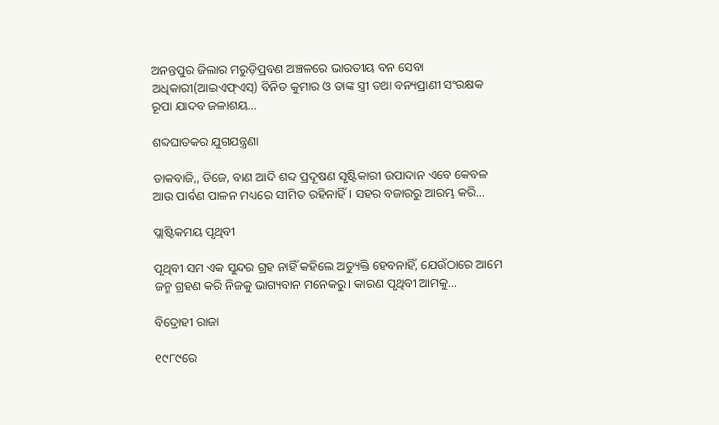ଅନନ୍ତପୁର ଜିଲାର ମରୁଡ଼ିପ୍ରବଣ ଅଞ୍ଚଳରେ ଭାରତୀୟ ବନ ସେବା ଅଧିକାରୀ(ଆଇଏଫ୍‌ଏସ୍‌) ବିନିତ କୁମାର ଓ ତାଙ୍କ ସ୍ତ୍ରୀ ତଥା ବନ୍ୟପ୍ରାଣୀ ସଂରକ୍ଷକ ରୂପା ଯାଦବ ଜଳାଶୟ…

ଶବ୍ଦଘାତକର ଯୁଗଯନ୍ତ୍ରଣା

ଡାକବାଜି,, ଡିଜେ, ବାଣ ଆଦି ଶବ୍ଦ ପ୍ରଦୂଷଣ ସୃଷ୍ଟିକାରୀ ଉପାଦାନ ଏବେ କେବଳ ଆଉ ପାର୍ବଣ ପାଳନ ମଧ୍ୟରେ ସୀମିତ ରହିନାହିଁ। ସହର ବଜାରରୁ ଆରମ୍ଭ କରି…

ପ୍ଲାଷ୍ଟିକମୟ ପୃଥିବୀ

ପୃଥିବୀ ସମ ଏକ ସୁନ୍ଦର ଗ୍ରହ ନାହିଁ କହିଲେ ଅତ୍ୟୁକ୍ତି ହେବନାହିଁ, ଯେଉଁଠାରେ ଆମେ ଜନ୍ମ ଗ୍ରହଣ କରି ନିଜକୁ ଭାଗ୍ୟବାନ ମନେକରୁ। କାରଣ ପୃଥିବୀ ଆମକୁ…

ବିଦ୍ରୋହୀ ରାଜା

୧୯୮୯ରେ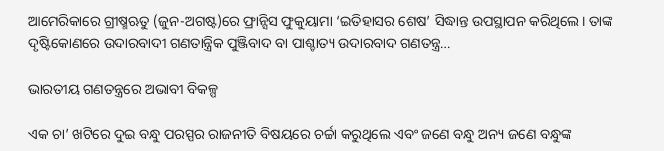ଆମେରିକାରେ ଗ୍ରୀଷ୍ମଋତୁ (ଜୁନ-ଅଗଷ୍ଟ)ରେ ଫ୍ରାନ୍ସିସ ଫୁକୁୟାମା ‘ଇତିହାସର ଶେଷ’ ସିଦ୍ଧାନ୍ତ ଉପସ୍ଥାପନ କରିଥିଲେ। ତାଙ୍କ ଦୃଷ୍ଟିକୋଣରେ ଉଦାରବାଦୀ ଗଣତାନ୍ତ୍ରିକ ପୁଞ୍ଜିବାଦ ବା ପାଶ୍ଚାତ୍ୟ ଉଦାରବାଦ ଗଣତନ୍ତ୍ର…

ଭାରତୀୟ ଗଣତନ୍ତ୍ରରେ ଅଭାବୀ ବିକଳ୍ପ

ଏକ ଚା’ ଖଟିରେ ଦୁଇ ବନ୍ଧୁ ପରସ୍ପର ରାଜନୀତି ବିଷୟରେ ଚର୍ଚ୍ଚା କରୁଥିଲେ ଏବଂ ଜଣେ ବନ୍ଧୁ ଅନ୍ୟ ଜଣେ ବନ୍ଧୁଙ୍କ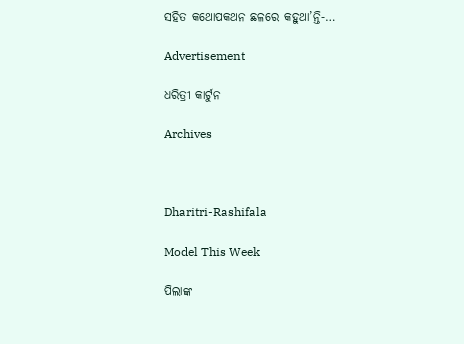ସହିତ କଥୋପକଥନ ଛଳରେ କହୁଥା’ନ୍ତି-…

Advertisement

ଧରିତ୍ରୀ କାର୍ଟୁନ

Archives



Dharitri-Rashifala

Model This Week

ପିଲାଙ୍କ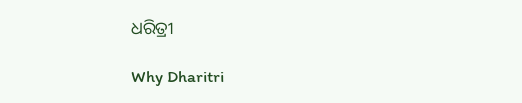ଧରିତ୍ରୀ

Why Dharitri